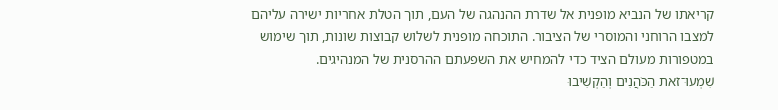קריאתו של הנביא מופנית אל שדרת ההנהגה של העם, תוך הטלת אחריות ישירה עליהם למצבו הרוחני והמוסרי של הציבור. התוכחה מופנית לשלוש קבוצות שונות, תוך שימוש במטפורות מעולם הציד כדי להמחיש את השפעתם ההרסנית של המנהיגים.
שִׁמְעוּ־זֹאת הַכֹּהֲנִים וְהַקְשִׁיבוּ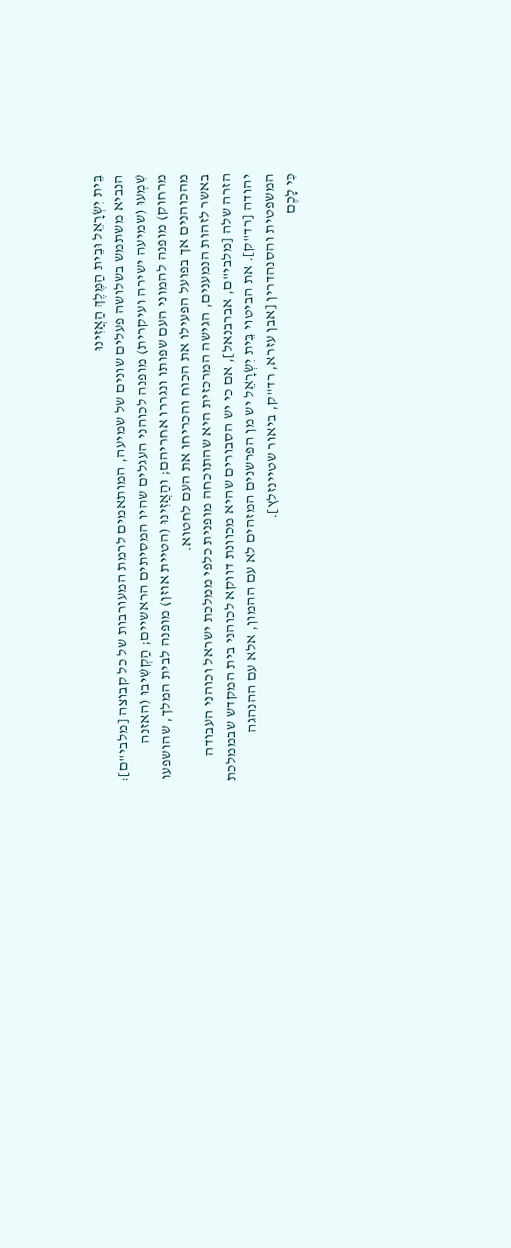בֵּית יִשְׂרָאֵל וּבֵית הַמֶּלֶךְ הַאֲזִינוּ
הנביא משתמש בשלושה פעלים שונים של שמיעה, המותאמים לרמת המעורבות של כל קבוצה [מלבי"ם]: שִׁמְעוּ (שמיעה ישירה ועיקרית) מופנה לכוהני העגלים שהיו המסיתים הראשיים; הַקְשִׁיבוּ (האזנה מרחוק) מופנה להמוני העם שפותו ונגררו אחריהם; והַאֲזִינוּ (הטיית אוזן) מופנה לבית המלך, שהושפעו מהכוהנים אך בפועל הפעילו את הכוח והכריחו את העם לחטוא.
באשר לזהות הנמענים, הגישה המרכזית היא שהתוכחה מופנית כלפי ממלכת ישראל וכוהני העבודה הזרה שלה [מלבי"ם, אברבנאל], אם כי יש הסבורים שהיא מכוונת דווקא לכוהני בית המקדש שבממלכת יהודה [רד"ק]. את הביטוי בֵּית יִשְׂרָאֵל יש מן הפרשנים המזהים לא עם ההמון, אלא עם ההנהגה המשפטית והסנהדרין [אבן עזרא, רד"ק, ביאור שטיינזלץ].
כִּי לָכֶם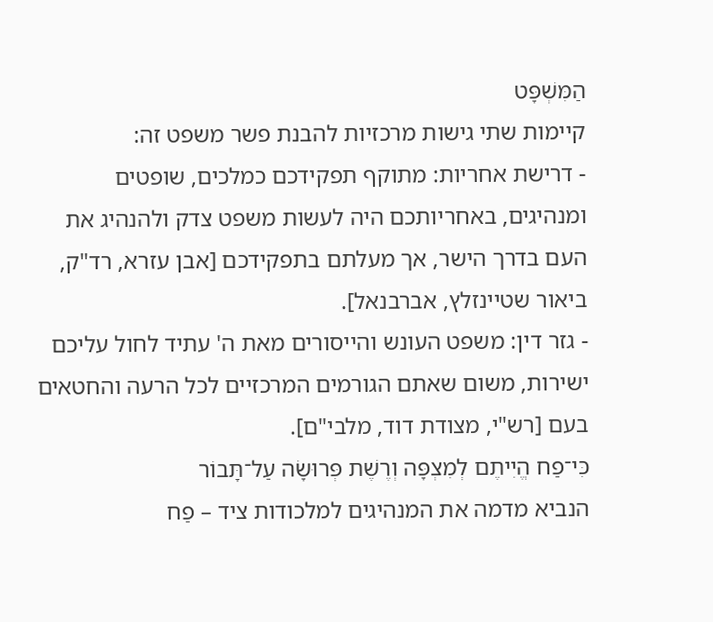הַמִּשְׁפָּט
קיימות שתי גישות מרכזיות להבנת פשר משפט זה:
- דרישת אחריות: מתוקף תפקידכם כמלכים, שופטים ומנהיגים, באחריותכם היה לעשות משפט צדק ולהנהיג את העם בדרך הישר, אך מעלתם בתפקידכם [אבן עזרא, רד"ק, ביאור שטיינזלץ, אברבנאל].
- גזר דין: משפט העונש והייסורים מאת ה' עתיד לחול עליכם ישירות, משום שאתם הגורמים המרכזיים לכל הרעה והחטאים בעם [רש"י, מצודת דוד, מלבי"ם].
כִּי־פַח הֱיִיתֶם לְמִצְפָּה וְרֶשֶׁת פְּרוּשָׂה עַל־תָּבוֹר
הנביא מדמה את המנהיגים למלכודות ציד – פַח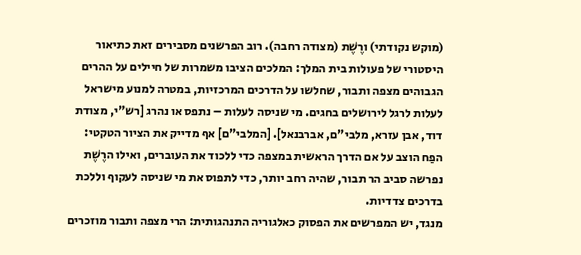(מוקש נקודתי) ורֶשֶׁת (מצודה רחבה). רוב הפרשנים מסבירים זאת כתיאור היסטורי של פעולות בית המלך: המלכים הציבו משמרות של חיילים על ההרים הגבוהים מצפה ותבור, שחלשו על הדרכים המרכזיות, במטרה למנוע מישראל לעלות לרגל לירושלים בחגים. מי שניסה לעלות – נתפס או נהרג [רש"י, מצודת דוד, אבן עזרא, מלבי"ם, אברבנאל]. [המלבי"ם] אף מדייק את הציור הטקטי: הפַח הוצב על אם הדרך הראשית במצפה כדי ללכוד את העוברים, ואילו הרֶשֶׁת נפרשה סביב הר תבור, שהיה רחב יותר, כדי לתפוס את מי שניסה לעקוף וללכת בדרכים צדדיות.
מנגד, יש המפרשים את הפסוק כאלגוריה התנהגותית: הרי מצפה ותבור מוזכרים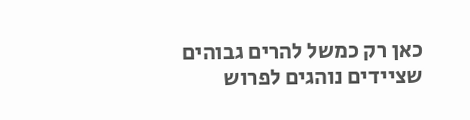כאן רק כמשל להרים גבוהים שציידים נוהגים לפרוש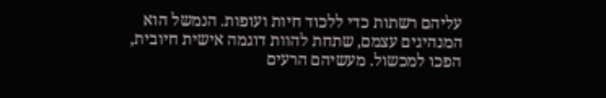עליהם רשתות כדי ללכוד חיות ועופות. הנמשל הוא המנהיגים עצמם, שתחת להוות דוגמה אישית חיובית, הפכו למכשול. מעשיהם הרעים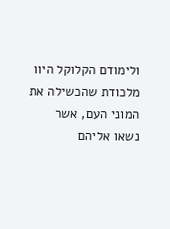ולימודם הקלוקל היוו מלכודת שהכשילה את המוני העם, אשר נשאו אליהם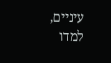עיניים, למדו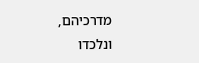מדרכיהם, ונלכדו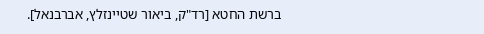ברשת החטא [רד"ק, ביאור שטיינזלץ, אברבנאל].